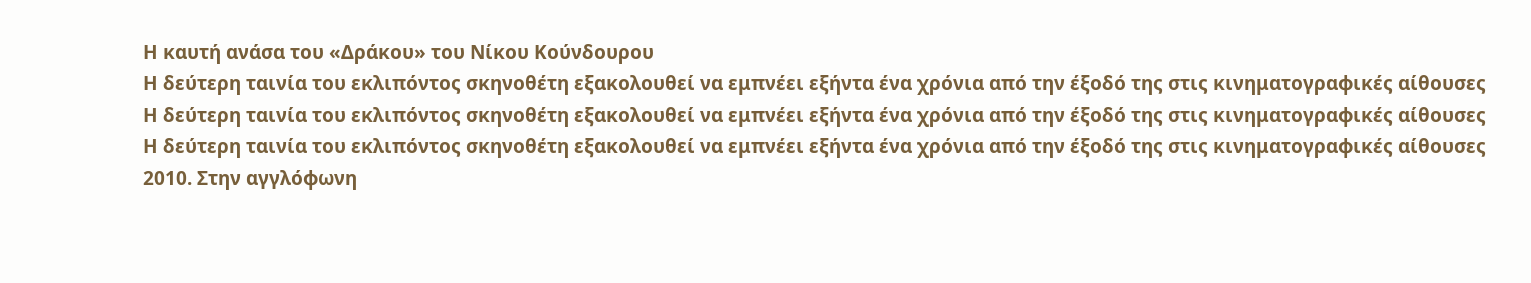Η καυτή ανάσα του «Δράκου» του Νίκου Κούνδουρου
Η δεύτερη ταινία του εκλιπόντος σκηνοθέτη εξακολουθεί να εμπνέει εξήντα ένα χρόνια από την έξοδό της στις κινηματογραφικές αίθουσες
Η δεύτερη ταινία του εκλιπόντος σκηνοθέτη εξακολουθεί να εμπνέει εξήντα ένα χρόνια από την έξοδό της στις κινηματογραφικές αίθουσες
Η δεύτερη ταινία του εκλιπόντος σκηνοθέτη εξακολουθεί να εμπνέει εξήντα ένα χρόνια από την έξοδό της στις κινηματογραφικές αίθουσες
2010. Στην αγγλόφωνη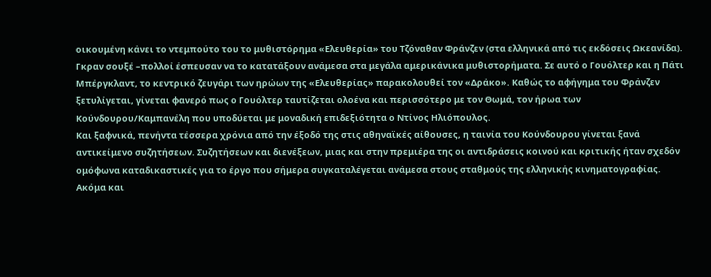οικουμένη κάνει το ντεμπούτο του το μυθιστόρημα «Ελευθερία» του Τζόναθαν Φράνζεν (στα ελληνικά από τις εκδόσεις Ωκεανίδα). Γκραν σουξέ –πολλοί έσπευσαν να το κατατάξουν ανάμεσα στα μεγάλα αμερικάνικα μυθιστορήματα. Σε αυτό ο Γουόλτερ και η Πάτι Μπέργκλαντ, το κεντρικό ζευγάρι των ηρώων της «Ελευθερίας» παρακολουθεί τον «Δράκο». Καθώς το αφήγημα του Φράνζεν ξετυλίγεται, γίνεται φανερό πως ο Γουόλτερ ταυτίζεται ολοένα και περισσότερο με τον Θωμά, τον ήρωα των Κούνδουρου/Καμπανέλη που υποδύεται με μοναδική επιδεξιότητα ο Ντίνος Ηλιόπουλος.
Και ξαφνικά, πενήντα τέσσερα χρόνια από την έξοδό της στις αθηναϊκές αίθουσες, η ταινία του Κούνδουρου γίνεται ξανά αντικείμενο συζητήσεων. Συζητήσεων και διενέξεων, μιας και στην πρεμιέρα της οι αντιδράσεις κοινού και κριτικής ήταν σχεδόν ομόφωνα καταδικαστικές για το έργο που σήμερα συγκαταλέγεται ανάμεσα στους σταθμούς της ελληνικής κινηματογραφίας. Ακόμα και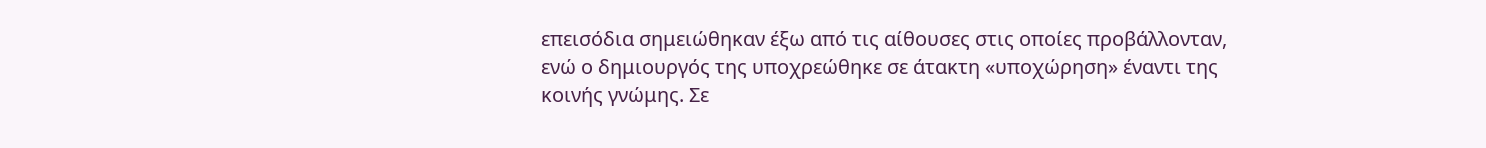επεισόδια σημειώθηκαν έξω από τις αίθουσες στις οποίες προβάλλονταν, ενώ ο δημιουργός της υποχρεώθηκε σε άτακτη «υποχώρηση» έναντι της κοινής γνώμης. Σε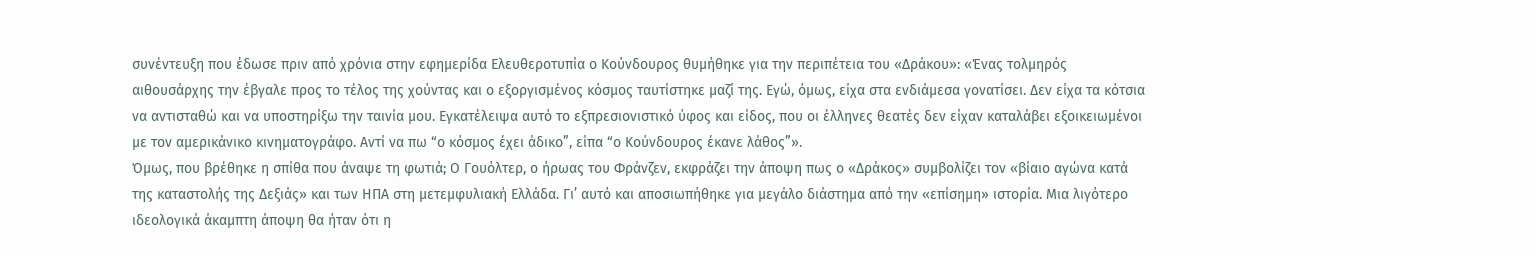συνέντευξη που έδωσε πριν από χρόνια στην εφημερίδα Ελευθεροτυπία ο Κούνδουρος θυμήθηκε για την περιπέτεια του «Δράκου»: «Ένας τολμηρός αιθουσάρχης την έβγαλε προς το τέλος της χούντας και ο εξοργισμένος κόσμος ταυτίστηκε μαζί της. Εγώ, όμως, είχα στα ενδιάμεσα γονατίσει. Δεν είχα τα κότσια να αντισταθώ και να υποστηρίξω την ταινία μου. Εγκατέλειψα αυτό το εξπρεσιονιστικό ύφος και είδος, που οι έλληνες θεατές δεν είχαν καταλάβει εξοικειωμένοι με τον αμερικάνικο κινηματογράφο. Αντί να πω “ο κόσμος έχει άδικο”, είπα “ο Κούνδουρος έκανε λάθος”».
Όμως, που βρέθηκε η σπίθα που άναψε τη φωτιά; Ο Γουόλτερ, ο ήρωας του Φράνζεν, εκφράζει την άποψη πως ο «Δράκος» συμβολίζει τον «βίαιο αγώνα κατά της καταστολής της Δεξιάς» και των ΗΠΑ στη μετεμφυλιακή Ελλάδα. Γι’ αυτό και αποσιωπήθηκε για μεγάλο διάστημα από την «επίσημη» ιστορία. Μια λιγότερο ιδεολογικά άκαμπτη άποψη θα ήταν ότι η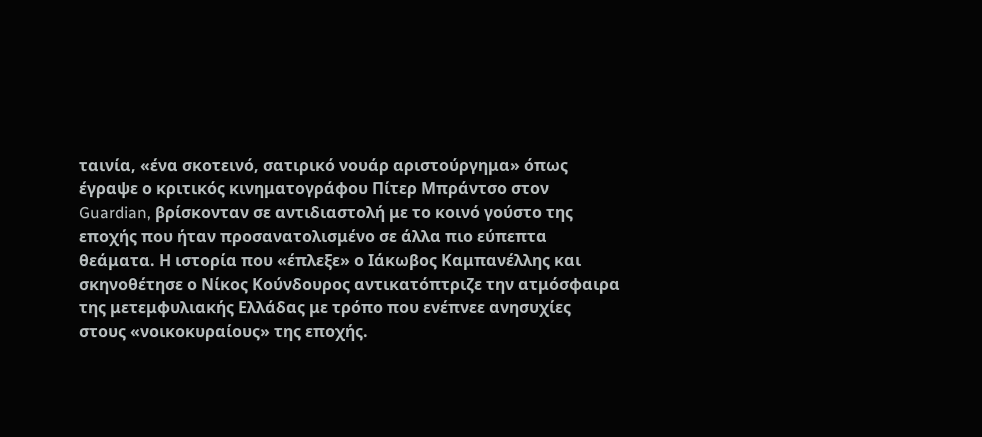ταινία, «ένα σκοτεινό, σατιρικό νουάρ αριστούργημα» όπως έγραψε ο κριτικός κινηματογράφου Πίτερ Μπράντσο στον Guardian, βρίσκονταν σε αντιδιαστολή με το κοινό γούστο της εποχής που ήταν προσανατολισμένο σε άλλα πιο εύπεπτα θεάματα. Η ιστορία που «έπλεξε» ο Ιάκωβος Καμπανέλλης και σκηνοθέτησε ο Νίκος Κούνδουρος αντικατόπτριζε την ατμόσφαιρα της μετεμφυλιακής Ελλάδας με τρόπο που ενέπνεε ανησυχίες στους «νοικοκυραίους» της εποχής.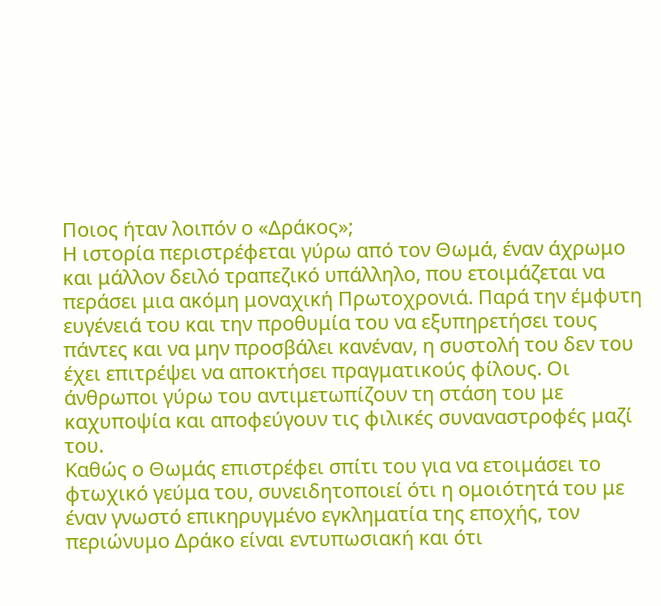Ποιος ήταν λοιπόν ο «Δράκος»;
Η ιστορία περιστρέφεται γύρω από τον Θωμά, έναν άχρωμο και μάλλον δειλό τραπεζικό υπάλληλο, που ετοιμάζεται να περάσει μια ακόμη μοναχική Πρωτοχρονιά. Παρά την έμφυτη ευγένειά του και την προθυμία του να εξυπηρετήσει τους πάντες και να μην προσβάλει κανέναν, η συστολή του δεν του έχει επιτρέψει να αποκτήσει πραγματικούς φίλους. Οι άνθρωποι γύρω του αντιμετωπίζουν τη στάση του με καχυποψία και αποφεύγουν τις φιλικές συναναστροφές μαζί του.
Καθώς ο Θωμάς επιστρέφει σπίτι του για να ετοιμάσει το φτωχικό γεύμα του, συνειδητοποιεί ότι η ομοιότητά του με έναν γνωστό επικηρυγμένο εγκληματία της εποχής, τον περιώνυμο Δράκο είναι εντυπωσιακή και ότι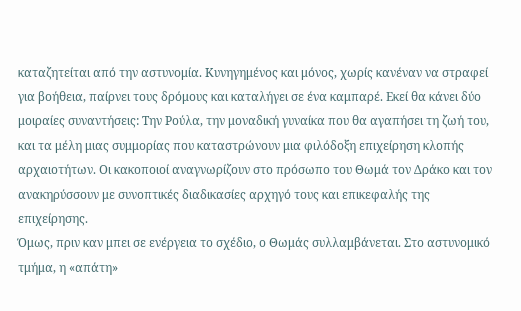καταζητείται από την αστυνομία. Κυνηγημένος και μόνος, χωρίς κανέναν να στραφεί για βοήθεια, παίρνει τους δρόμους και καταλήγει σε ένα καμπαρέ. Εκεί θα κάνει δύο μοιραίες συναντήσεις: Την Ρούλα, την μοναδική γυναίκα που θα αγαπήσει τη ζωή του, και τα μέλη μιας συμμορίας που καταστρώνουν μια φιλόδοξη επιχείρηση κλοπής αρχαιοτήτων. Οι κακοποιοί αναγνωρίζουν στο πρόσωπο του Θωμά τον Δράκο και τον ανακηρύσσουν με συνοπτικές διαδικασίες αρχηγό τους και επικεφαλής της επιχείρησης.
Όμως, πριν καν μπει σε ενέργεια το σχέδιο, ο Θωμάς συλλαμβάνεται. Στο αστυνομικό τμήμα, η «απάτη»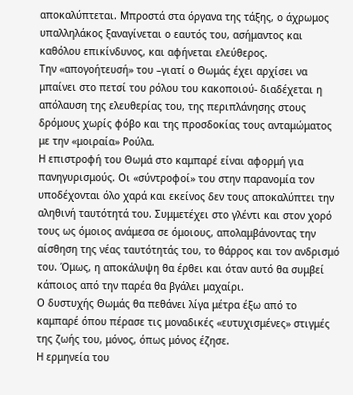αποκαλύπτεται. Μπροστά στα όργανα της τάξης, ο άχρωμος υπαλληλάκος ξαναγίνεται ο εαυτός του, ασήμαντος και καθόλου επικίνδυνος, και αφήνεται ελεύθερος.
Την «απογοήτευσή» του –γιατί ο Θωμάς έχει αρχίσει να μπαίνει στο πετσί του ρόλου του κακοποιού- διαδέχεται η απόλαυση της ελευθερίας του, της περιπλάνησης στους δρόμους χωρίς φόβο και της προσδοκίας τους ανταμώματος με την «μοιραία» Ρούλα.
Η επιστροφή του Θωμά στο καμπαρέ είναι αφορμή για πανηγυρισμούς. Οι «σύντροφοί» του στην παρανομία τον υποδέχονται όλο χαρά και εκείνος δεν τους αποκαλύπτει την αληθινή ταυτότητά του. Συμμετέχει στο γλέντι και στον χορό τους ως όμοιος ανάμεσα σε όμοιους, απολαμβάνοντας την αίσθηση της νέας ταυτότητάς του, το θάρρος και τον ανδρισμό του. Όμως, η αποκάλυψη θα έρθει και όταν αυτό θα συμβεί κάποιος από την παρέα θα βγάλει μαχαίρι.
Ο δυστυχής Θωμάς θα πεθάνει λίγα μέτρα έξω από το καμπαρέ όπου πέρασε τις μοναδικές «ευτυχισμένες» στιγμές της ζωής του, μόνος, όπως μόνος έζησε.
Η ερμηνεία του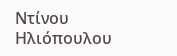Ντίνου Ηλιόπουλου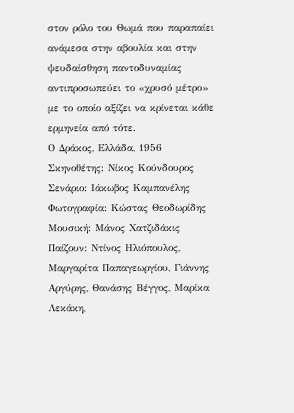στον ρόλο του Θωμά που παραπαίει ανάμεσα στην αβουλία και στην ψευδαίσθηση παντοδυναμίας αντιπροσωπεύει το «χρυσό μέτρο» με το οποίο αξίζει να κρίνεται κάθε ερμηνεία από τότε.
Ο Δράκος, Ελλάδα, 1956
Σκηνοθέτης: Νίκος Κούνδουρος
Σενάριο: Ιάκωβος Καμπανέλης
Φωτογραφία: Κώστας Θεοδωρίδης
Μουσική: Μάνος Χατζιδάκις
Παίζουν: Ντίνος Ηλιόπουλος, Μαργαρίτα Παπαγεωργίου, Γιάννης Αργύρης, Θανάσης Βέγγος, Μαρίκα Λεκάκη,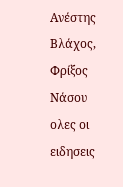Ανέστης Βλάχος, Φρίξος Νάσου
ολες οι ειδησεις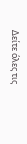Δείτε όλες τις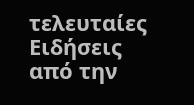τελευταίες Ειδήσεις από την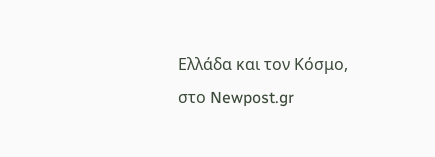Ελλάδα και τον Κόσμο, στο Newpost.gr